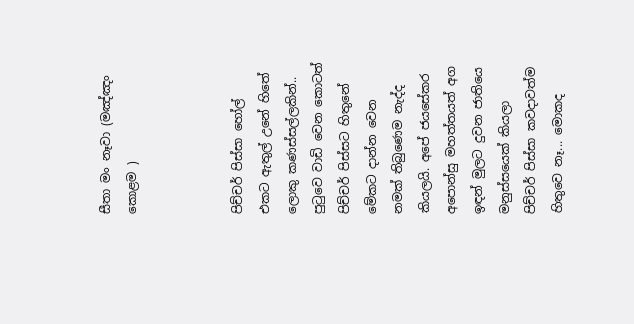සීතා මං නෑවා (මඤ්ඤං කොළම )



පිච්චර් පිස්‌සා හෝල් එකට ඇතුල් උනේ හිතේ ලොකු කණස්‌සල්ලකින්.. පුටුවෙ වාඩි වෙන කොටත් පිච්චර් පිස්‌සට හිතුනේ මේකට දාන්න වෙන නමක්‌ තිබුණෙම නැද්ද කියලයි. අපේ ජයසේකර අපොන්සු මහත්තයත් අග ඉඳන් මුලට දුවන ජාතියෙ මනුස්‌සයෙක්‌ කියලා පිච්චර් පිස්‌සා කවදාවත්ම හිතුවෙ නෑ... මොකද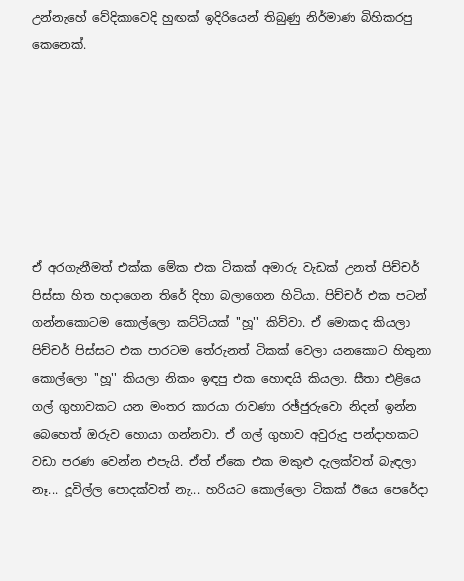උන්නැහේ වේදිකාවෙදි හුඟක්‌ ඉදිරියෙන් තිබුණු නිර්මාණ බිහිකරපු කෙනෙක්‌.







ඒ අරගැනීමත් එක්‌ක මේක එක ටිකක්‌ අමාරු වැඩක්‌ උනත් පිච්චර් පිස්‌සා හිත හදාගෙන තිරේ දිහා බලාගෙන හිටියා. පිච්චර් එක පටන් ගන්නකොටම කොල්ලො කට්‌ටියක්‌ ''හූ'' කිව්වා. ඒ මොකද කියලා පිච්චර් පිස්‌සට එක පාරටම තේරුනත් ටිකක්‌ වෙලා යනකොට හිතුනා කොල්ලො ''හූ'' කියලා නිකං ඉඳපු එක හොඳයි කියලා. සීතා එළියෙ ගල් ගුහාවකට යන මංතර කාරයා රාවණා රඡ්ජුරුවො නිදන් ඉන්න බෙහෙත් ඔරුව හොයා ගන්නවා. ඒ ගල් ගුහාව අවුරුදු පන්දාහකට වඩා පරණ වෙන්න එපැයි. ඒත් ඒකෙ එක මකුළු දැලක්‌වත් බැඳලා නෑ... දූවිල්ල පොදක්‌වත් නැ... හරියට කොල්ලො ටිකක්‌ ඊයෙ පෙරේදා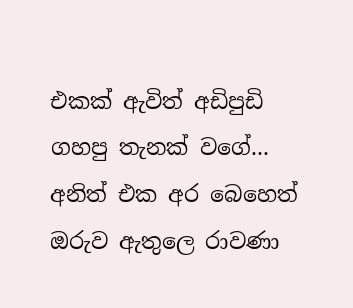එකක්‌ ඇවිත් අඩිපුඩි ගහපු තැනක්‌ වගේ... අනිත් එක අර බෙහෙත් ඔරුව ඇතුලෙ රාවණා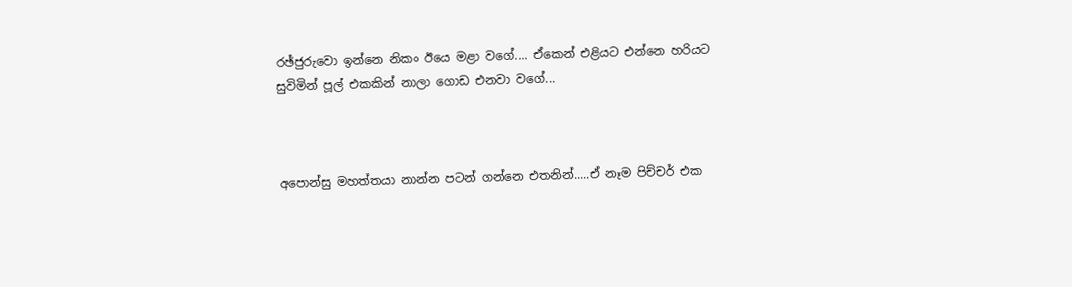රඡ්ජුරුවො ඉන්නෙ නිකං ඊයෙ මළා වගේ.... ඒකෙන් එළියට එන්නෙ හරියට සුවිමින් පූල් එකකින් නාලා ගොඩ එනවා වගේ...



අපොන්සු මහත්තයා නාන්න පටන් ගන්නෙ එතනින්.....ඒ නෑම පිච්චර් එක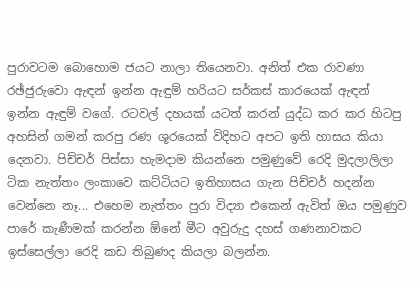පුරාවටම බොහොම ජයට නාලා තියෙනවා. අනිත් එක රාවණා රඡ්ජුරුවො ඇඳන් ඉන්න ඇඳුම් හරියට සර්කස්‌ කාරයෙක්‌ ඇඳන් ඉන්න ඇඳුම් වගේ. රටවල් දහයක්‌ යටත් කරන් යුද්ධ කර කර හිටපු අහසින් ගමන් කරපු රණ ශූරයෙක්‌ විදිහට අපට ඉති හාසය කියා දෙනවා. පිච්චර් පිස්‌සා හැමදාම කියන්නෙ පමුණුවේ රෙදි මුදලාලිලා ටික නැත්තං ලංකාවෙ කට්‌ටියට ඉතිහාසය ගැන පිච්චර් හදන්න වෙන්නෙ නෑ... එහෙම නැත්තං පුරා විද්‍යා එකෙන් ඇවිත් ඔය පමුණුව පාරේ කැණීමක්‌ කරන්න ඕනේ මීට අවුරුදු දහස්‌ ගණනාවකට ඉස්‌සෙල්ලා රෙදි කඩ තිබුණද කියලා බලන්න.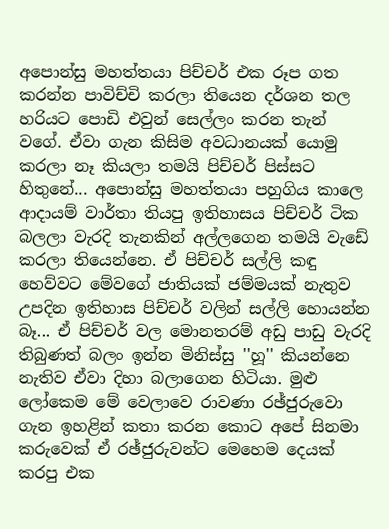අපොන්සු මහත්තයා පිච්චර් එක රූප ගත කරන්න පාවිච්චි කරලා තියෙන දර්ශන තල හරියට පොඩි එවුන් සෙල්ලං කරන තැන් වගේ. ඒවා ගැන කිසිම අවධානයක්‌ යොමු කරලා නෑ කියලා තමයි පිච්චර් පිස්‌සට හිතුනේ... අපොන්සු මහත්තයා පහුගිය කාලෙ ආදායම් වාර්තා තියපු ඉතිහාසය පිච්චර් ටික බලලා වැරදි තැනකින් අල්ලගෙන තමයි වැඩේ කරලා තියෙන්නෙ. ඒ පිච්චර් සල්ලි කඳු හෙව්වට මේවගේ ජාතියක්‌ ජම්මයක්‌ නැතුව උපදින ඉතිහාස පිච්චර් වලින් සල්ලි හොයන්න බෑ... ඒ පිච්චර් වල මොනතරම් අඩු පාඩු වැරදි තිබුණත් බලං ඉන්න මිනිස්‌සු ''හූ'' කියන්නෙ නැතිව ඒවා දිහා බලාගෙන හිටියා. මුළු ලෝකෙම මේ වෙලාවෙ රාවණා රඡ්ජුරුවො ගැන ඉහළින් කතා කරන කොට අපේ සිනමා කරුවෙක්‌ ඒ රඡ්ජුරුවන්ට මෙහෙම දෙයක්‌ කරපු එක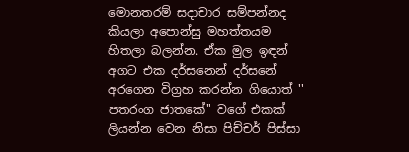මොනතරම් සදාචාර සම්පන්නද කියලා අපොන්සු මහත්තයම හිතලා බලන්න. ඒක මුල ඉඳන් අගට එක දර්සනෙන් දර්සනේ අරගෙන විග්‍රහ කරන්න ගියොත් '' පතරංග ජාතකේ'' වගේ එකක්‌ ලියන්න වෙන නිසා පිච්චර් පිස්‌සා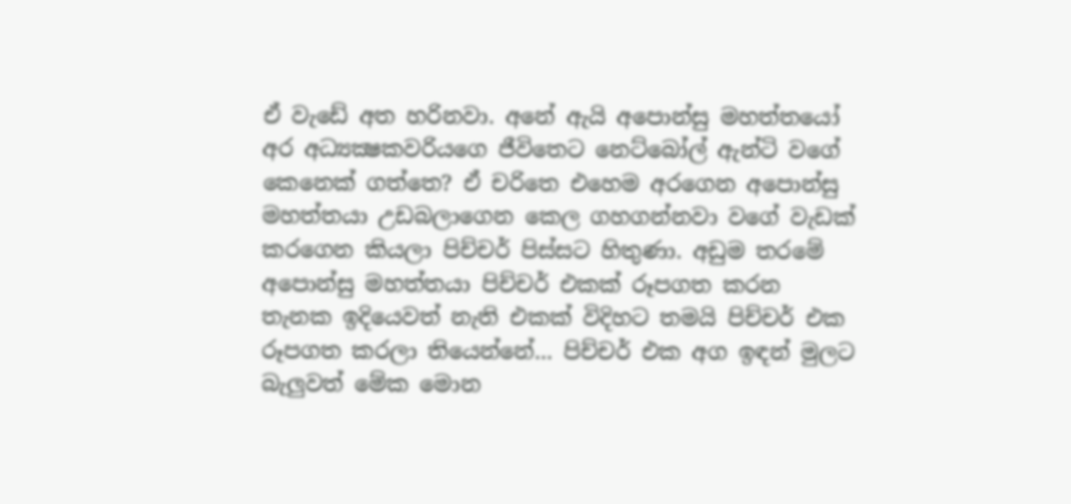ඒ වැඩේ අත හරිනවා. අනේ ඇයි අපොන්සු මහත්තයෝ අර අධ්‍යක්‍ෂකවරියගෙ ජීවිතෙට නෙට්‌බෝල් ඇන්ටි වගේ කෙනෙක්‌ ගත්තෙ? ඒ චරිතෙ එහෙම අරගෙන අපොන්සු මහත්තයා උඩබලාගෙන කෙල ගහගන්නවා වගේ වැඩක්‌ කරගෙන කියලා පිච්චර් පිස්‌සට හිතුණා. අඩුම තරමේ අපොන්සු මහත්තයා පිච්චර් එකක්‌ රූපගත කරන තැනක ඉදියෙවත් නැති එකක්‌ විදිහට තමයි පිච්චර් එක රූපගත කරලා තියෙන්නේ... පිච්චර් එක අග ඉඳන් මුලට බැලුවත් මේක මොන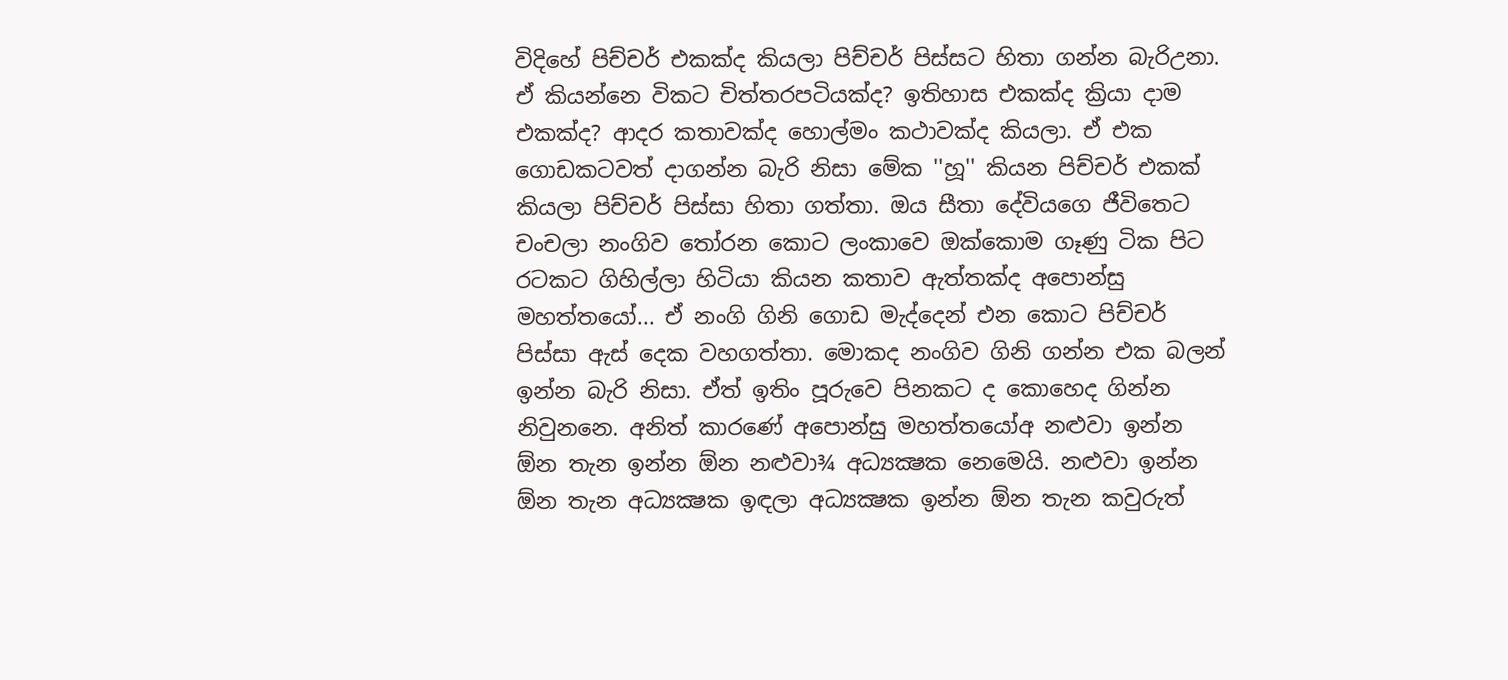විදිහේ පිච්චර් එකක්‌ද කියලා පිච්චර් පිස්‌සට හිතා ගන්න බැරිඋනා. ඒ කියන්නෙ විකට චිත්තරපටියක්‌ද? ඉතිහාස එකක්‌ද ක්‍රියා දාම එකක්‌ද? ආදර කතාවක්‌ද හොල්මං කථාවක්‌ද කියලා. ඒ එක ගොඩකටවත් දාගන්න බැරි නිසා මේක ''හූ'' කියන පිච්චර් එකක්‌ කියලා පිච්චර් පිස්‌සා හිතා ගත්තා. ඔය සීතා දේවියගෙ ජීවිතෙට චංචලා නංගිව තෝරන කොට ලංකාවෙ ඔක්‌කොම ගෑණු ටික පිට රටකට ගිහිල්ලා හිටියා කියන කතාව ඇත්තක්‌ද අපොන්සු මහත්තයෝ... ඒ නංගි ගිනි ගොඩ මැද්දෙන් එන කොට පිච්චර් පිස්‌සා ඇස්‌ දෙක වහගත්තා. මොකද නංගිව ගිනි ගන්න එක බලන් ඉන්න බැරි නිසා. ඒත් ඉතිං පූරුවෙ පිනකට ද කොහෙද ගින්න නිවුනනෙ. අනිත් කාරණේ අපොන්සු මහත්තයෝඅ නළුවා ඉන්න ඕන තැන ඉන්න ඕන නළුවා¾ අධ්‍යක්‍ෂක නෙමෙයි. නළුවා ඉන්න ඕන තැන අධ්‍යක්‍ෂක ඉඳලා අධ්‍යක්‍ෂක ඉන්න ඕන තැන කවුරුත්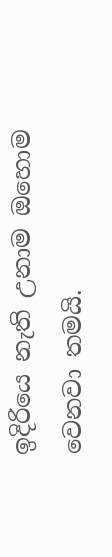ඉදිරියෙ නැති උනාම ඔහොම වෙනවා තමයි.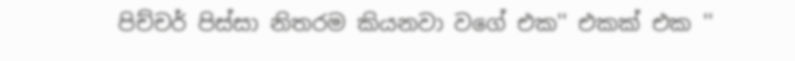පිච්චර් පිස්‌සා නිතරම කියනවා වගේ එක'' එකක්‌ එක ''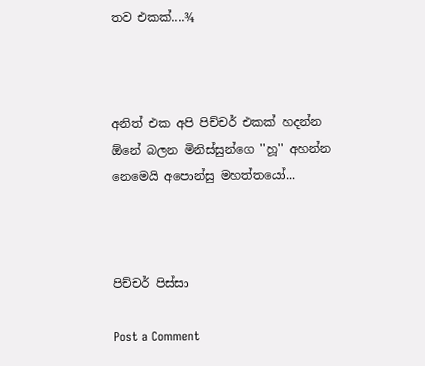තව එකක්‌....¾



අනිත් එක අපි පිච්චර් එකක්‌ හදන්න ඕනේ බලන මිනිස්‌සුන්ගෙ ''හූ'' අහන්න නෙමෙයි අපොන්සු මහත්තයෝ...



පිච්චර් පිස්‌සා

Post a Comment